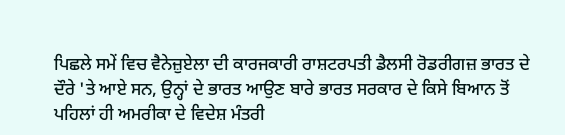ਪਿਛਲੇ ਸਮੇਂ ਵਿਚ ਵੈਨੇਜ਼ੁਏਲਾ ਦੀ ਕਾਰਜਕਾਰੀ ਰਾਸ਼ਟਰਪਤੀ ਡੈਲਸੀ ਰੋਡਰੀਗਜ਼ ਭਾਰਤ ਦੇ ਦੌਰੇ 'ਤੇ ਆਏ ਸਨ, ਉਨ੍ਹਾਂ ਦੇ ਭਾਰਤ ਆਉਣ ਬਾਰੇ ਭਾਰਤ ਸਰਕਾਰ ਦੇ ਕਿਸੇ ਬਿਆਨ ਤੋਂ ਪਹਿਲਾਂ ਹੀ ਅਮਰੀਕਾ ਦੇ ਵਿਦੇਸ਼ ਮੰਤਰੀ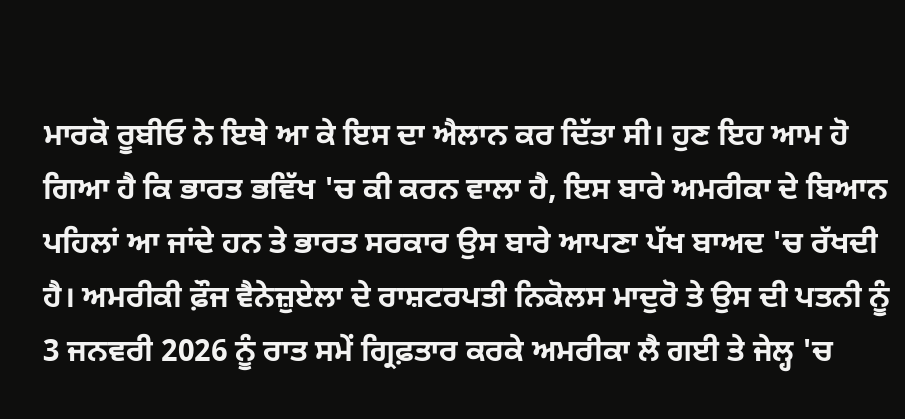ਮਾਰਕੋ ਰੂਬੀਓ ਨੇ ਇਥੇ ਆ ਕੇ ਇਸ ਦਾ ਐਲਾਨ ਕਰ ਦਿੱਤਾ ਸੀ। ਹੁਣ ਇਹ ਆਮ ਹੋ ਗਿਆ ਹੈ ਕਿ ਭਾਰਤ ਭਵਿੱਖ 'ਚ ਕੀ ਕਰਨ ਵਾਲਾ ਹੈ, ਇਸ ਬਾਰੇ ਅਮਰੀਕਾ ਦੇ ਬਿਆਨ ਪਹਿਲਾਂ ਆ ਜਾਂਦੇ ਹਨ ਤੇ ਭਾਰਤ ਸਰਕਾਰ ਉਸ ਬਾਰੇ ਆਪਣਾ ਪੱਖ ਬਾਅਦ 'ਚ ਰੱਖਦੀ ਹੈ। ਅਮਰੀਕੀ ਫ਼ੌਜ ਵੈਨੇਜ਼ੁਏਲਾ ਦੇ ਰਾਸ਼ਟਰਪਤੀ ਨਿਕੋਲਸ ਮਾਦੁਰੋ ਤੇ ਉਸ ਦੀ ਪਤਨੀ ਨੂੰ 3 ਜਨਵਰੀ 2026 ਨੂੰ ਰਾਤ ਸਮੇਂ ਗ੍ਰਿਫ਼ਤਾਰ ਕਰਕੇ ਅਮਰੀਕਾ ਲੈ ਗਈ ਤੇ ਜੇਲ੍ਹ 'ਚ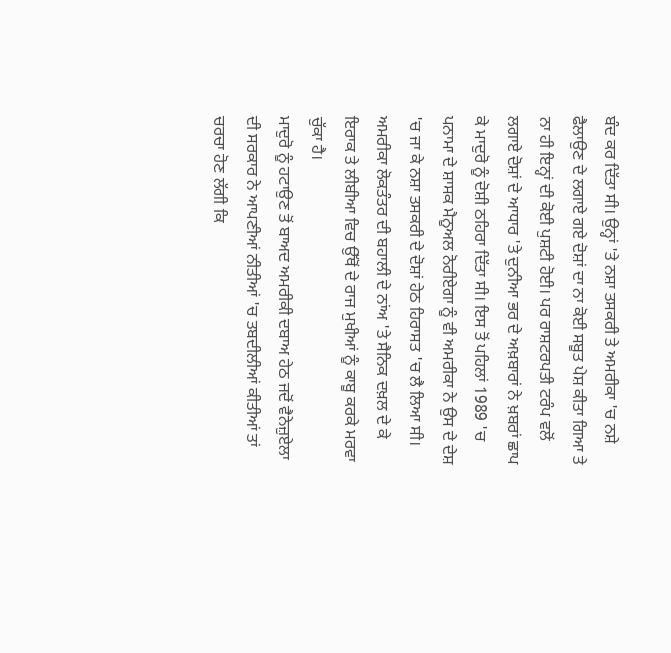ਬੰਦ ਕਰ ਦਿੱਤਾ ਸੀ। ਉਨ੍ਹਾਂ 'ਤੇ ਨਸ਼ਾ ਤਸਕਰੀ ਤੇ ਅਮਰੀਕਾ 'ਚ ਨਸ਼ੇ ਫੈਲਾਉਣ ਦੇ ਲਗਾਏ ਗਏ ਦੋਸ਼ਾਂ ਦਾ ਨਾ ਕੋਈ ਸਬੂਤ ਪੇਸ਼ ਕੀਤਾ ਗਿਆ ਤੇ ਨਾ ਹੀ ਇਨ੍ਹਾਂ ਦੀ ਕੋਈ ਪੁਸ਼ਟੀ ਹੋਈ। ਪਰ ਰਾਸ਼ਟਰਪਤੀ ਟਰੰਪ ਵਲੋਂ ਲਗਾਏ ਦੋਸ਼ਾਂ ਦੇ ਆਧਾਰ 'ਤੇ ਦੁਨੀਆ ਭਰ ਦੇ ਅਖ਼ਬਾਰਾਂ ਨੇ ਖ਼ਬਰਾਂ ਛਾਪ ਕੇ ਮਾਦੁਰੋ ਨੂੰ ਦੋਸ਼ੀ ਠਹਿਰਾ ਦਿੱਤਾ ਸੀ। ਇਸ ਤੋਂ ਪਹਿਲਾਂ 1989 'ਚ ਪਨਾਮਾ ਦੇ ਸ਼ਾਸਕ ਮੈਨੂਅਲ ਨੋਰੀਏਗਾ ਨੂੰ ਵੀ ਅਮਰੀਕਾ ਨੇ ਉਸ ਦੇ ਦੇਸ਼ 'ਚ ਜਾ ਕੇ ਨਸ਼ਾ ਤਸਕਰੀ ਦੇ ਦੋਸ਼ਾਂ ਹੇਠ ਹਿਰਾਸਤ 'ਚ ਲੈ ਲਿਆ ਸੀ। ਅਮਰੀਕਾ ਲੋਕਤੰਤਰ ਦੀ ਬਹਾਲੀ ਦੇ ਨਾਂਅ 'ਤੇ ਸੈਨਿਕ ਦਖ਼ਲ ਦੇ ਕੇ ਇਰਾਕ ਤੇ ਲੀਬੀਆ ਵਿਚ ਉੱਥੋਂ ਦੇ ਰਾਜ ਮੁਖੀਆਂ ਨੂੰ ਕਾਬੂ ਕਰਕੇ ਮਰਵਾ ਚੁੱਕਾ ਹੈ।
ਮਾਦੁਰੋ ਨੂੰ ਹਟਾਉਣ ਤੋਂ ਬਾਅਦ ਅਮਰੀਕੀ ਦਬਾਅ ਹੇਠ ਜਦੋਂ ਵੈਨੇਜ਼ੁਏਲਾ ਦੀ ਸਰਕਾਰ ਨੇ ਆਪਣੀਆਂ ਨੀਤੀਆਂ 'ਚ ਤਬਦੀਲੀਆਂ ਕੀਤੀਆਂ ਤਾਂ ਚਰਚਾ ਹੋਣ ਲੱਗੀ ਕਿ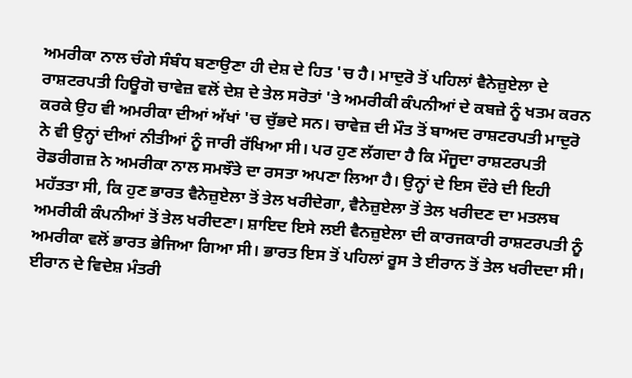ਅਮਰੀਕਾ ਨਾਲ ਚੰਗੇ ਸੰਬੰਧ ਬਣਾਉਣਾ ਹੀ ਦੇਸ਼ ਦੇ ਹਿਤ 'ਚ ਹੈ। ਮਾਦੁਰੋ ਤੋਂ ਪਹਿਲਾਂ ਵੈਨੇਜ਼ੁਏਲਾ ਦੇ ਰਾਸ਼ਟਰਪਤੀ ਹਿਊਗੋ ਚਾਵੇਜ਼ ਵਲੋਂ ਦੇਸ਼ ਦੇ ਤੇਲ ਸਰੋਤਾਂ 'ਤੇ ਅਮਰੀਕੀ ਕੰਪਨੀਆਂ ਦੇ ਕਬਜ਼ੇ ਨੂੰ ਖਤਮ ਕਰਨ ਕਰਕੇ ਉਹ ਵੀ ਅਮਰੀਕਾ ਦੀਆਂ ਅੱਖਾਂ 'ਚ ਚੁੱਭਦੇ ਸਨ। ਚਾਵੇਜ਼ ਦੀ ਮੌਤ ਤੋਂ ਬਾਅਦ ਰਾਸ਼ਟਰਪਤੀ ਮਾਦੁਰੋ ਨੇ ਵੀ ਉਨ੍ਹਾਂ ਦੀਆਂ ਨੀਤੀਆਂ ਨੂੰ ਜਾਰੀ ਰੱਖਿਆ ਸੀ। ਪਰ ਹੁਣ ਲੱਗਦਾ ਹੈ ਕਿ ਮੌਜੂਦਾ ਰਾਸ਼ਟਰਪਤੀ ਰੋਡਰੀਗਜ਼ ਨੇ ਅਮਰੀਕਾ ਨਾਲ ਸਮਝੌਤੇ ਦਾ ਰਸਤਾ ਅਪਣਾ ਲਿਆ ਹੈ। ਉਨ੍ਹਾਂ ਦੇ ਇਸ ਦੌਰੇ ਦੀ ਇਹੀ ਮਹੱਤਤਾ ਸੀ, ਕਿ ਹੁਣ ਭਾਰਤ ਵੈਨੇਜ਼ੁਏਲਾ ਤੋਂ ਤੇਲ ਖਰੀਦੇਗਾ, ਵੈਨੇਜ਼ੁਏਲਾ ਤੋਂ ਤੇਲ ਖਰੀਦਣ ਦਾ ਮਤਲਬ ਅਮਰੀਕੀ ਕੰਪਨੀਆਂ ਤੋਂ ਤੇਲ ਖਰੀਦਣਾ। ਸ਼ਾਇਦ ਇਸੇ ਲਈ ਵੈਨਜ਼ੁਏਲਾ ਦੀ ਕਾਰਜਕਾਰੀ ਰਾਸ਼ਟਰਪਤੀ ਨੂੰ ਅਮਰੀਕਾ ਵਲੋਂ ਭਾਰਤ ਭੇਜਿਆ ਗਿਆ ਸੀ। ਭਾਰਤ ਇਸ ਤੋਂ ਪਹਿਲਾਂ ਰੂਸ ਤੇ ਈਰਾਨ ਤੋਂ ਤੇਲ ਖਰੀਦਦਾ ਸੀ। ਈਰਾਨ ਦੇ ਵਿਦੇਸ਼ ਮੰਤਰੀ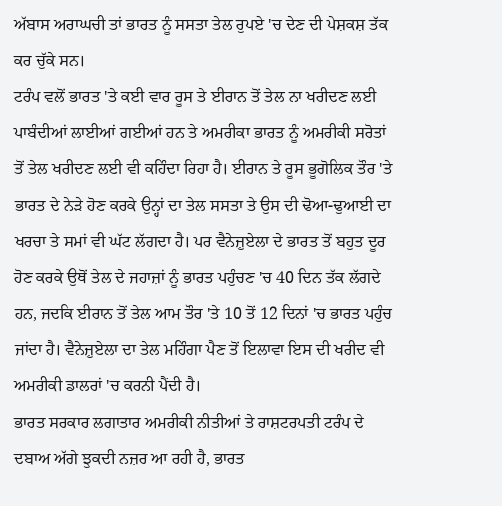ਅੱਬਾਸ ਅਰਾਘਚੀ ਤਾਂ ਭਾਰਤ ਨੂੰ ਸਸਤਾ ਤੇਲ ਰੁਪਏ 'ਚ ਦੇਣ ਦੀ ਪੇਸ਼ਕਸ਼ ਤੱਕ ਕਰ ਚੁੱਕੇ ਸਨ।
ਟਰੰਪ ਵਲੋਂ ਭਾਰਤ 'ਤੇ ਕਈ ਵਾਰ ਰੂਸ ਤੇ ਈਰਾਨ ਤੋਂ ਤੇਲ ਨਾ ਖਰੀਦਣ ਲਈ ਪਾਬੰਦੀਆਂ ਲਾਈਆਂ ਗਈਆਂ ਹਨ ਤੇ ਅਮਰੀਕਾ ਭਾਰਤ ਨੂੰ ਅਮਰੀਕੀ ਸਰੋਤਾਂ ਤੋਂ ਤੇਲ ਖਰੀਦਣ ਲਈ ਵੀ ਕਹਿੰਦਾ ਰਿਹਾ ਹੈ। ਈਰਾਨ ਤੇ ਰੂਸ ਭੂਗੋਲਿਕ ਤੌਰ 'ਤੇ ਭਾਰਤ ਦੇ ਨੇੜੇ ਹੋਣ ਕਰਕੇ ਉਨ੍ਹਾਂ ਦਾ ਤੇਲ ਸਸਤਾ ਤੇ ਉਸ ਦੀ ਢੋਆ-ਢੁਆਈ ਦਾ ਖਰਚਾ ਤੇ ਸਮਾਂ ਵੀ ਘੱਟ ਲੱਗਦਾ ਹੈ। ਪਰ ਵੈਨੇਜ਼ੁਏਲਾ ਦੇ ਭਾਰਤ ਤੋਂ ਬਹੁਤ ਦੂਰ ਹੋਣ ਕਰਕੇ ਉਥੋਂ ਤੇਲ ਦੇ ਜਹਾਜ਼ਾਂ ਨੂੰ ਭਾਰਤ ਪਹੁੰਚਣ 'ਚ 40 ਦਿਨ ਤੱਕ ਲੱਗਦੇ ਹਨ, ਜਦਕਿ ਈਰਾਨ ਤੋਂ ਤੇਲ ਆਮ ਤੌਰ 'ਤੇ 10 ਤੋਂ 12 ਦਿਨਾਂ 'ਚ ਭਾਰਤ ਪਹੁੰਚ ਜਾਂਦਾ ਹੈ। ਵੈਨੇਜ਼ੁਏਲਾ ਦਾ ਤੇਲ ਮਹਿੰਗਾ ਪੈਣ ਤੋਂ ਇਲਾਵਾ ਇਸ ਦੀ ਖਰੀਦ ਵੀ ਅਮਰੀਕੀ ਡਾਲਰਾਂ 'ਚ ਕਰਨੀ ਪੈਂਦੀ ਹੈ।
ਭਾਰਤ ਸਰਕਾਰ ਲਗਾਤਾਰ ਅਮਰੀਕੀ ਨੀਤੀਆਂ ਤੇ ਰਾਸ਼ਟਰਪਤੀ ਟਰੰਪ ਦੇ ਦਬਾਅ ਅੱਗੇ ਝੁਕਦੀ ਨਜ਼ਰ ਆ ਰਹੀ ਹੈ, ਭਾਰਤ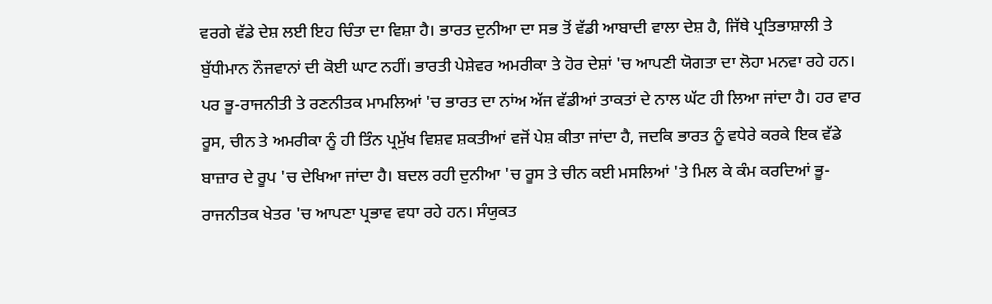ਵਰਗੇ ਵੱਡੇ ਦੇਸ਼ ਲਈ ਇਹ ਚਿੰਤਾ ਦਾ ਵਿਸ਼ਾ ਹੈ। ਭਾਰਤ ਦੁਨੀਆ ਦਾ ਸਭ ਤੋਂ ਵੱਡੀ ਆਬਾਦੀ ਵਾਲਾ ਦੇਸ਼ ਹੈ, ਜਿੱਥੇ ਪ੍ਰਤਿਭਾਸ਼ਾਲੀ ਤੇ ਬੁੱਧੀਮਾਨ ਨੌਜਵਾਨਾਂ ਦੀ ਕੋਈ ਘਾਟ ਨਹੀਂ। ਭਾਰਤੀ ਪੇਸ਼ੇਵਰ ਅਮਰੀਕਾ ਤੇ ਹੋਰ ਦੇਸ਼ਾਂ 'ਚ ਆਪਣੀ ਯੋਗਤਾ ਦਾ ਲੋਹਾ ਮਨਵਾ ਰਹੇ ਹਨ। ਪਰ ਭੂ-ਰਾਜਨੀਤੀ ਤੇ ਰਣਨੀਤਕ ਮਾਮਲਿਆਂ 'ਚ ਭਾਰਤ ਦਾ ਨਾਂਅ ਅੱਜ ਵੱਡੀਆਂ ਤਾਕਤਾਂ ਦੇ ਨਾਲ ਘੱਟ ਹੀ ਲਿਆ ਜਾਂਦਾ ਹੈ। ਹਰ ਵਾਰ ਰੂਸ, ਚੀਨ ਤੇ ਅਮਰੀਕਾ ਨੂੰ ਹੀ ਤਿੰਨ ਪ੍ਰਮੁੱਖ ਵਿਸ਼ਵ ਸ਼ਕਤੀਆਂ ਵਜੋਂ ਪੇਸ਼ ਕੀਤਾ ਜਾਂਦਾ ਹੈ, ਜਦਕਿ ਭਾਰਤ ਨੂੰ ਵਧੇਰੇ ਕਰਕੇ ਇਕ ਵੱਡੇ ਬਾਜ਼ਾਰ ਦੇ ਰੂਪ 'ਚ ਦੇਖਿਆ ਜਾਂਦਾ ਹੈ। ਬਦਲ ਰਹੀ ਦੁਨੀਆ 'ਚ ਰੂਸ ਤੇ ਚੀਨ ਕਈ ਮਸਲਿਆਂ 'ਤੇ ਮਿਲ ਕੇ ਕੰਮ ਕਰਦਿਆਂ ਭੂ-ਰਾਜਨੀਤਕ ਖੇਤਰ 'ਚ ਆਪਣਾ ਪ੍ਰਭਾਵ ਵਧਾ ਰਹੇ ਹਨ। ਸੰਯੁਕਤ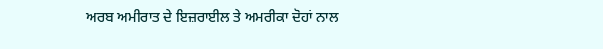ਅਰਬ ਅਮੀਰਾਤ ਦੇ ਇਜ਼ਰਾਈਲ ਤੇ ਅਮਰੀਕਾ ਦੋਹਾਂ ਨਾਲ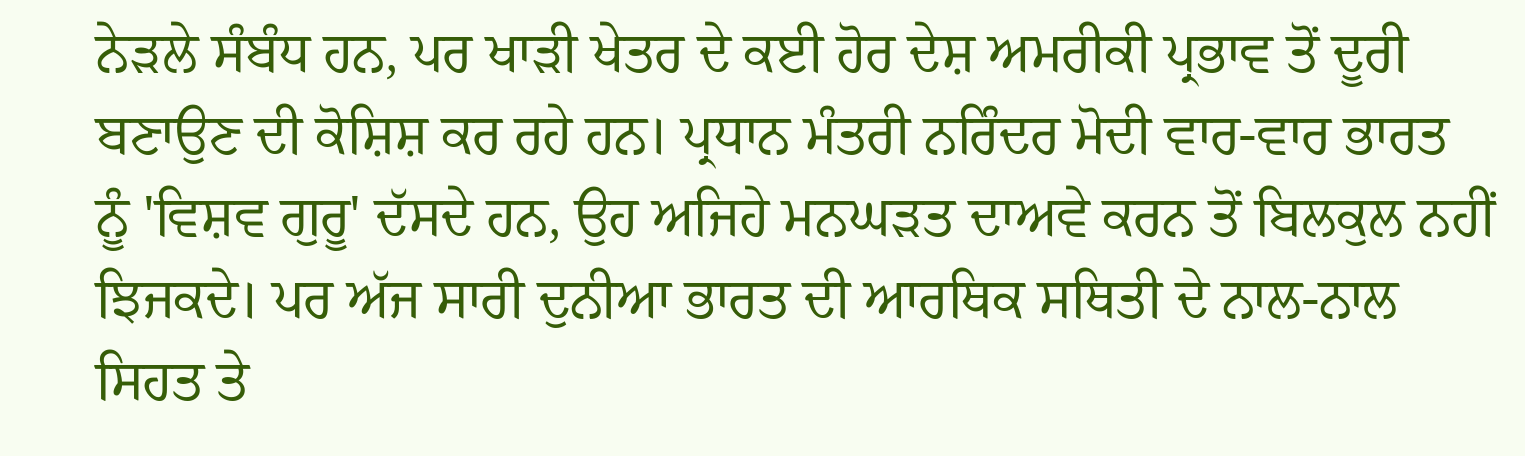ਨੇੜਲੇ ਸੰਬੰਧ ਹਨ, ਪਰ ਖਾੜੀ ਖੇਤਰ ਦੇ ਕਈ ਹੋਰ ਦੇਸ਼ ਅਮਰੀਕੀ ਪ੍ਰਭਾਵ ਤੋਂ ਦੂਰੀ ਬਣਾਉਣ ਦੀ ਕੋਸ਼ਿਸ਼ ਕਰ ਰਹੇ ਹਨ। ਪ੍ਰਧਾਨ ਮੰਤਰੀ ਨਰਿੰਦਰ ਮੋਦੀ ਵਾਰ-ਵਾਰ ਭਾਰਤ ਨੂੰ 'ਵਿਸ਼ਵ ਗੁਰੂ' ਦੱਸਦੇ ਹਨ, ਉਹ ਅਜਿਹੇ ਮਨਘੜਤ ਦਾਅਵੇ ਕਰਨ ਤੋਂ ਬਿਲਕੁਲ ਨਹੀਂ ਝਿਜਕਦੇ। ਪਰ ਅੱਜ ਸਾਰੀ ਦੁਨੀਆ ਭਾਰਤ ਦੀ ਆਰਥਿਕ ਸਥਿਤੀ ਦੇ ਨਾਲ-ਨਾਲ ਸਿਹਤ ਤੇ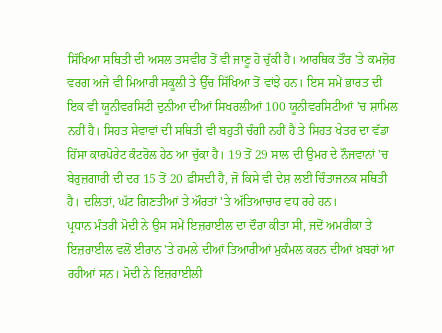ਸਿੱਖਿਆ ਸਥਿਤੀ ਦੀ ਅਸਲ ਤਸਵੀਰ ਤੋਂ ਵੀ ਜਾਣੂ ਹੋ ਚੁੱਕੀ ਹੈ। ਆਰਥਿਕ ਤੌਰ 'ਤੇ ਕਮਜ਼ੋਰ ਵਰਗ ਅਜੇ ਵੀ ਮਿਆਰੀ ਸਕੂਲੀ ਤੇ ਉੱਚ ਸਿੱਖਿਆ ਤੋਂ ਵਾਂਝੇ ਹਨ। ਇਸ ਸਮੇਂ ਭਾਰਤ ਦੀ ਇਕ ਵੀ ਯੂਨੀਵਰਸਿਟੀ ਦੁਨੀਆ ਦੀਆਂ ਸਿਖਰਲੀਆਂ 100 ਯੂਨੀਵਰਸਿਟੀਆਂ 'ਚ ਸ਼ਾਮਿਲ ਨਹੀਂ ਹੈ। ਸਿਹਤ ਸੇਵਾਵਾਂ ਦੀ ਸਥਿਤੀ ਵੀ ਬਹੁਤੀ ਚੰਗੀ ਨਹੀਂ ਹੈ ਤੇ ਸਿਹਤ ਖੇਤਰ ਦਾ ਵੱਡਾ ਹਿੱਸਾ ਕਾਰਪੋਰੇਟ ਕੰਟਰੋਲ ਹੇਠ ਆ ਚੁੱਕਾ ਹੈ। 19 ਤੋਂ 29 ਸਾਲ ਦੀ ਉਮਰ ਦੇ ਨੌਜਵਾਨਾਂ 'ਚ ਬੇਰੁਜ਼ਗਾਰੀ ਦੀ ਦਰ 15 ਤੋਂ 20 ਫ਼ੀਸਦੀ ਹੈ, ਜੋ ਕਿਸੇ ਵੀ ਦੇਸ਼ ਲਈ ਚਿੰਤਾਜਨਕ ਸਥਿਤੀ ਹੈ। ਦਲਿਤਾਂ, ਘੱਟ ਗਿਣਤੀਆਂ ਤੇ ਔਰਤਾਂ 'ਤੇ ਅੱਤਿਆਚਾਰ ਵਧ ਰਹੇ ਹਨ।
ਪ੍ਰਧਾਨ ਮੰਤਰੀ ਮੋਦੀ ਨੇ ਉਸ ਸਮੇਂ ਇਜ਼ਰਾਈਲ ਦਾ ਦੌਰਾ ਕੀਤਾ ਸੀ, ਜਦੋਂ ਅਮਰੀਕਾ ਤੇ ਇਜ਼ਰਾਈਲ ਵਲੋਂ ਈਰਾਨ 'ਤੇ ਹਮਲੇ ਦੀਆਂ ਤਿਆਰੀਆਂ ਮੁਕੰਮਲ ਕਰਨ ਦੀਆਂ ਖ਼ਬਰਾਂ ਆ ਰਹੀਆਂ ਸਨ। ਮੋਦੀ ਨੇ ਇਜ਼ਰਾਈਲੀ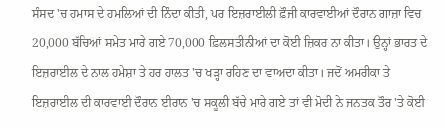ਸੰਸਦ 'ਚ ਹਮਾਸ ਦੇ ਹਮਲਿਆਂ ਦੀ ਨਿੰਦਾ ਕੀਤੀ, ਪਰ ਇਜ਼ਰਾਈਲੀ ਫ਼ੌਜੀ ਕਾਰਵਾਈਆਂ ਦੌਰਾਨ ਗਾਜ਼ਾ ਵਿਚ 20,000 ਬੱਚਿਆਂ ਸਮੇਤ ਮਾਰੇ ਗਏ 70,000 ਫ਼ਿਲਸਤੀਨੀਆਂ ਦਾ ਕੋਈ ਜ਼ਿਕਰ ਨਾ ਕੀਤਾ। ਉਨ੍ਹਾਂ ਭਾਰਤ ਦੇ ਇਜ਼ਰਾਈਲ ਦੇ ਨਾਲ ਹਮੇਸ਼ਾ ਤੇ ਹਰ ਹਾਲਤ 'ਚ ਖੜ੍ਹਾ ਰਹਿਣ ਦਾ ਵਾਅਦਾ ਕੀਤਾ। ਜਦੋਂ ਅਮਰੀਕਾ ਤੇ ਇਜ਼ਰਾਈਲ ਦੀ ਕਾਰਵਾਈ ਦੌਰਾਨ ਈਰਾਨ 'ਚ ਸਕੂਲੀ ਬੱਚੇ ਮਾਰੇ ਗਏ ਤਾਂ ਵੀ ਮੋਦੀ ਨੇ ਜਨਤਕ ਤੌਰ 'ਤੇ ਕੋਈ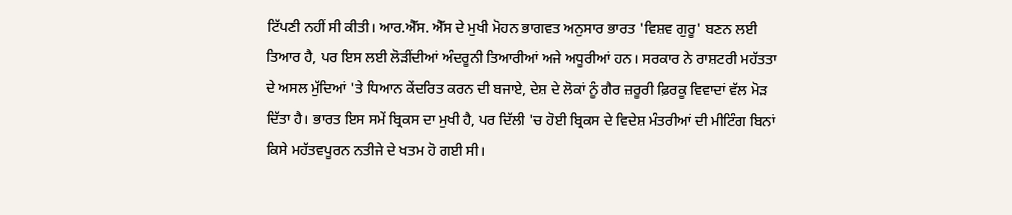ਟਿੱਪਣੀ ਨਹੀਂ ਸੀ ਕੀਤੀ। ਆਰ.ਐੱਸ. ਐੱਸ ਦੇ ਮੁਖੀ ਮੋਹਨ ਭਾਗਵਤ ਅਨੁਸਾਰ ਭਾਰਤ 'ਵਿਸ਼ਵ ਗੁਰੂ' ਬਣਨ ਲਈ ਤਿਆਰ ਹੈ, ਪਰ ਇਸ ਲਈ ਲੋੜੀਂਦੀਆਂ ਅੰਦਰੂਨੀ ਤਿਆਰੀਆਂ ਅਜੇ ਅਧੂਰੀਆਂ ਹਨ। ਸਰਕਾਰ ਨੇ ਰਾਸ਼ਟਰੀ ਮਹੱਤਤਾ ਦੇ ਅਸਲ ਮੁੱਦਿਆਂ 'ਤੇ ਧਿਆਨ ਕੇਂਦਰਿਤ ਕਰਨ ਦੀ ਬਜਾਏ, ਦੇਸ਼ ਦੇ ਲੋਕਾਂ ਨੂੰ ਗੈਰ ਜ਼ਰੂਰੀ ਫ਼ਿਰਕੂ ਵਿਵਾਦਾਂ ਵੱਲ ਮੋੜ ਦਿੱਤਾ ਹੈ। ਭਾਰਤ ਇਸ ਸਮੇਂ ਬ੍ਰਿਕਸ ਦਾ ਮੁਖੀ ਹੈ, ਪਰ ਦਿੱਲੀ 'ਚ ਹੋਈ ਬ੍ਰਿਕਸ ਦੇ ਵਿਦੇਸ਼ ਮੰਤਰੀਆਂ ਦੀ ਮੀਟਿੰਗ ਬਿਨਾਂ ਕਿਸੇ ਮਹੱਤਵਪੂਰਨ ਨਤੀਜੇ ਦੇ ਖਤਮ ਹੋ ਗਈ ਸੀ।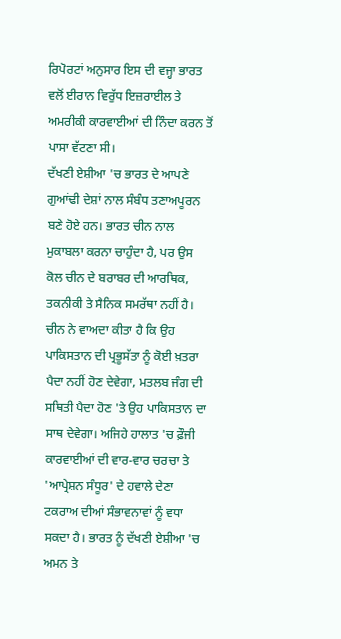ਰਿਪੋਰਟਾਂ ਅਨੁਸਾਰ ਇਸ ਦੀ ਵਜ੍ਹਾ ਭਾਰਤ ਵਲੋਂ ਈਰਾਨ ਵਿਰੁੱਧ ਇਜ਼ਰਾਈਲ ਤੇ ਅਮਰੀਕੀ ਕਾਰਵਾਈਆਂ ਦੀ ਨਿੰਦਾ ਕਰਨ ਤੋਂ ਪਾਸਾ ਵੱਟਣਾ ਸੀ।
ਦੱਖਣੀ ਏਸ਼ੀਆ 'ਚ ਭਾਰਤ ਦੇ ਆਪਣੇ ਗੁਆਂਢੀ ਦੇਸ਼ਾਂ ਨਾਲ ਸੰਬੰਧ ਤਣਾਅਪੂਰਨ ਬਣੇ ਹੋਏ ਹਨ। ਭਾਰਤ ਚੀਨ ਨਾਲ ਮੁਕਾਬਲਾ ਕਰਨਾ ਚਾਹੁੰਦਾ ਹੈ, ਪਰ ਉਸ ਕੋਲ ਚੀਨ ਦੇ ਬਰਾਬਰ ਦੀ ਆਰਥਿਕ, ਤਕਨੀਕੀ ਤੇ ਸੈਨਿਕ ਸਮਰੱਥਾ ਨਹੀਂ ਹੈ। ਚੀਨ ਨੇ ਵਾਅਦਾ ਕੀਤਾ ਹੈ ਕਿ ਉਹ ਪਾਕਿਸਤਾਨ ਦੀ ਪ੍ਰਭੂਸੱਤਾ ਨੂੰ ਕੋਈ ਖ਼ਤਰਾ ਪੈਦਾ ਨਹੀਂ ਹੋਣ ਦੇਵੇਗਾ, ਮਤਲਬ ਜੰਗ ਦੀ ਸਥਿਤੀ ਪੈਦਾ ਹੋਣ 'ਤੇ ਉਹ ਪਾਕਿਸਤਾਨ ਦਾ ਸਾਥ ਦੇਵੇਗਾ। ਅਜਿਹੇ ਹਾਲਾਤ 'ਚ ਫ਼ੌਜੀ ਕਾਰਵਾਈਆਂ ਦੀ ਵਾਰ-ਵਾਰ ਚਰਚਾ ਤੇ 'ਆਪ੍ਰੇਸ਼ਨ ਸੰਧੂਰ' ਦੇ ਹਵਾਲੇ ਦੇਣਾ ਟਕਰਾਅ ਦੀਆਂ ਸੰਭਾਵਨਾਵਾਂ ਨੂੰ ਵਧਾ ਸਕਦਾ ਹੈ। ਭਾਰਤ ਨੂੰ ਦੱਖਣੀ ਏਸ਼ੀਆ 'ਚ ਅਮਨ ਤੇ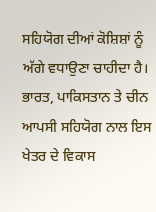ਸਹਿਯੋਗ ਦੀਆਂ ਕੋਸ਼ਿਸ਼ਾਂ ਨੂੰ ਅੱਗੇ ਵਧਾਉਣਾ ਚਾਹੀਦਾ ਹੈ। ਭਾਰਤ, ਪਾਕਿਸਤਾਨ ਤੇ ਚੀਨ ਆਪਸੀ ਸਹਿਯੋਗ ਨਾਲ ਇਸ ਖੇਤਰ ਦੇ ਵਿਕਾਸ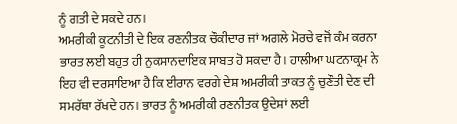ਨੂੰ ਗਤੀ ਦੇ ਸਕਦੇ ਹਨ।
ਅਮਰੀਕੀ ਕੂਟਨੀਤੀ ਦੇ ਇਕ ਰਣਨੀਤਕ ਚੌਕੀਦਾਰ ਜਾਂ ਅਗਲੇ ਮੋਰਚੇ ਵਜੋਂ ਕੰਮ ਕਰਨਾ ਭਾਰਤ ਲਈ ਬਹੁਤ ਹੀ ਨੁਕਸਾਨਦਾਇਕ ਸਾਬਤ ਹੋ ਸਕਦਾ ਹੈ। ਹਾਲੀਆ ਘਟਨਾਕ੍ਰਮ ਨੇ ਇਹ ਵੀ ਦਰਸਾਇਆ ਹੈ ਕਿ ਈਰਾਨ ਵਰਗੇ ਦੇਸ਼ ਅਮਰੀਕੀ ਤਾਕਤ ਨੂੰ ਚੁਣੌਤੀ ਦੇਣ ਦੀ ਸਮਰੱਥਾ ਰੱਖਦੇ ਹਨ। ਭਾਰਤ ਨੂੰ ਅਮਰੀਕੀ ਰਣਨੀਤਕ ਉਦੇਸ਼ਾਂ ਲਈ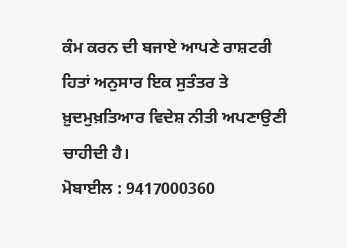ਕੰਮ ਕਰਨ ਦੀ ਬਜਾਏ ਆਪਣੇ ਰਾਸ਼ਟਰੀ ਹਿਤਾਂ ਅਨੁਸਾਰ ਇਕ ਸੁਤੰਤਰ ਤੇ ਖ਼ੁਦਮੁਖ਼ਤਿਆਰ ਵਿਦੇਸ਼ ਨੀਤੀ ਅਪਣਾਉਣੀ ਚਾਹੀਦੀ ਹੈ।
ਮੋਬਾਈਲ : 9417000360